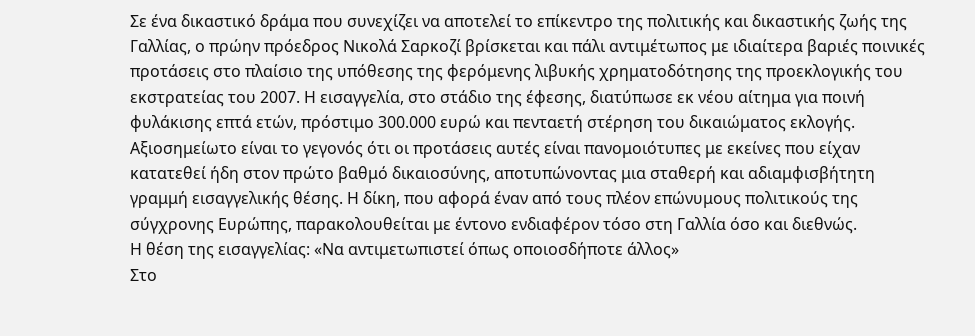Σε ένα δικαστικό δράμα που συνεχίζει να αποτελεί το επίκεντρο της πολιτικής και δικαστικής ζωής της Γαλλίας, ο πρώην πρόεδρος Νικολά Σαρκοζί βρίσκεται και πάλι αντιμέτωπος με ιδιαίτερα βαριές ποινικές προτάσεις στο πλαίσιο της υπόθεσης της φερόμενης λιβυκής χρηματοδότησης της προεκλογικής του εκστρατείας του 2007. Η εισαγγελία, στο στάδιο της έφεσης, διατύπωσε εκ νέου αίτημα για ποινή φυλάκισης επτά ετών, πρόστιμο 300.000 ευρώ και πενταετή στέρηση του δικαιώματος εκλογής. Αξιοσημείωτο είναι το γεγονός ότι οι προτάσεις αυτές είναι πανομοιότυπες με εκείνες που είχαν κατατεθεί ήδη στον πρώτο βαθμό δικαιοσύνης, αποτυπώνοντας μια σταθερή και αδιαμφισβήτητη γραμμή εισαγγελικής θέσης. Η δίκη, που αφορά έναν από τους πλέον επώνυμους πολιτικούς της σύγχρονης Ευρώπης, παρακολουθείται με έντονο ενδιαφέρον τόσο στη Γαλλία όσο και διεθνώς.
Η θέση της εισαγγελίας: «Να αντιμετωπιστεί όπως οποιοσδήποτε άλλος»
Στο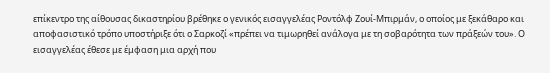επίκεντρο της αίθουσας δικαστηρίου βρέθηκε ο γενικός εισαγγελέας Ροντόλφ Ζουί-Μπιρμάν, ο οποίος με ξεκάθαρο και αποφασιστικό τρόπο υποστήριξε ότι ο Σαρκοζί «πρέπει να τιμωρηθεί ανάλογα με τη σοβαρότητα των πράξεών του». Ο εισαγγελέας έθεσε με έμφαση μια αρχή που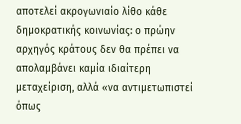αποτελεί ακρογωνιαίο λίθο κάθε δημοκρατικής κοινωνίας: ο πρώην αρχηγός κράτους δεν θα πρέπει να απολαμβάνει καμία ιδιαίτερη μεταχείριση, αλλά «να αντιμετωπιστεί όπως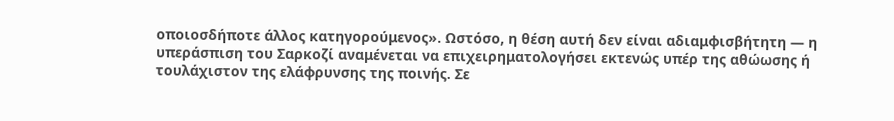οποιοσδήποτε άλλος κατηγορούμενος». Ωστόσο, η θέση αυτή δεν είναι αδιαμφισβήτητη — η υπεράσπιση του Σαρκοζί αναμένεται να επιχειρηματολογήσει εκτενώς υπέρ της αθώωσης ή τουλάχιστον της ελάφρυνσης της ποινής. Σε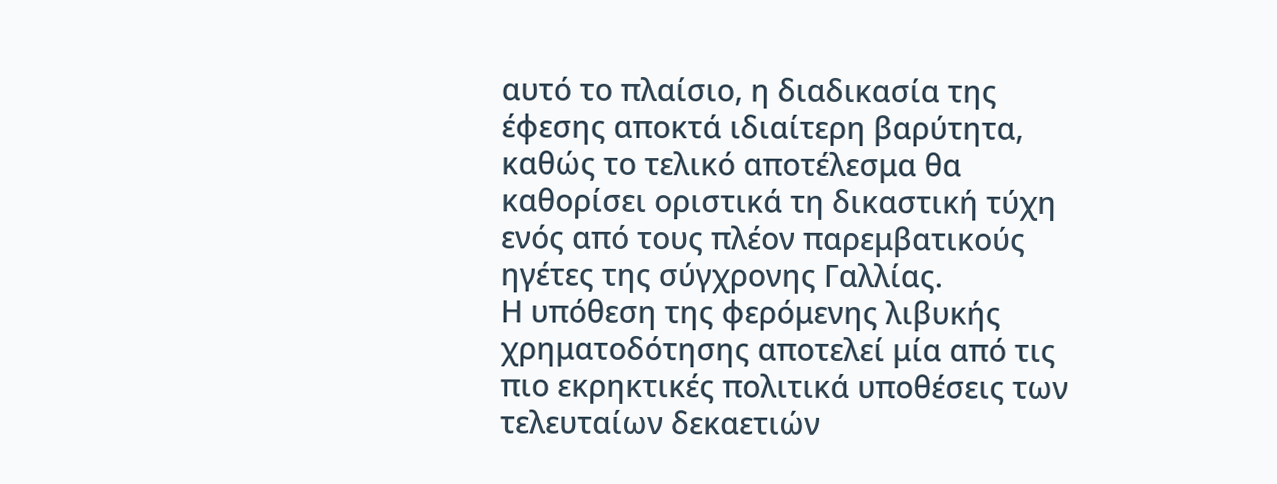αυτό το πλαίσιο, η διαδικασία της έφεσης αποκτά ιδιαίτερη βαρύτητα, καθώς το τελικό αποτέλεσμα θα καθορίσει οριστικά τη δικαστική τύχη ενός από τους πλέον παρεμβατικούς ηγέτες της σύγχρονης Γαλλίας.
Η υπόθεση της φερόμενης λιβυκής χρηματοδότησης αποτελεί μία από τις πιο εκρηκτικές πολιτικά υποθέσεις των τελευταίων δεκαετιών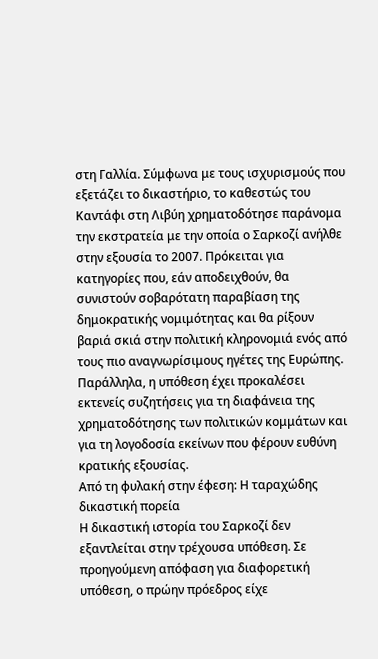στη Γαλλία. Σύμφωνα με τους ισχυρισμούς που εξετάζει το δικαστήριο, το καθεστώς του Καντάφι στη Λιβύη χρηματοδότησε παράνομα την εκστρατεία με την οποία ο Σαρκοζί ανήλθε στην εξουσία το 2007. Πρόκειται για κατηγορίες που, εάν αποδειχθούν, θα συνιστούν σοβαρότατη παραβίαση της δημοκρατικής νομιμότητας και θα ρίξουν βαριά σκιά στην πολιτική κληρονομιά ενός από τους πιο αναγνωρίσιμους ηγέτες της Ευρώπης. Παράλληλα, η υπόθεση έχει προκαλέσει εκτενείς συζητήσεις για τη διαφάνεια της χρηματοδότησης των πολιτικών κομμάτων και για τη λογοδοσία εκείνων που φέρουν ευθύνη κρατικής εξουσίας.
Από τη φυλακή στην έφεση: Η ταραχώδης δικαστική πορεία
Η δικαστική ιστορία του Σαρκοζί δεν εξαντλείται στην τρέχουσα υπόθεση. Σε προηγούμενη απόφαση για διαφορετική υπόθεση, ο πρώην πρόεδρος είχε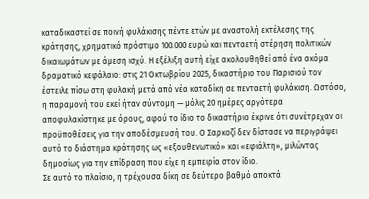καταδικαστεί σε ποινή φυλάκισης πέντε ετών με αναστολή εκτέλεσης της κράτησης, χρηματικό πρόστιμο 100.000 ευρώ και πενταετή στέρηση πολιτικών δικαιωμάτων με άμεση ισχύ. Η εξέλιξη αυτή είχε ακολουθηθεί από ένα ακόμα δραματικό κεφάλαιο: στις 21 Οκτωβρίου 2025, δικαστήριο του Παρισιού τον έστειλε πίσω στη φυλακή μετά από νέα καταδίκη σε πενταετή φυλάκιση. Ωστόσο, η παραμονή του εκεί ήταν σύντομη — μόλις 20 ημέρες αργότερα αποφυλακίστηκε με όρους, αφού το ίδιο το δικαστήριο έκρινε ότι συνέτρεχαν οι προϋποθέσεις για την αποδέσμευσή του. Ο Σαρκοζί δεν δίστασε να περιγράψει αυτό το διάστημα κράτησης ως «εξουθενωτικό» και «εφιάλτη», μιλώντας δημοσίως για την επίδραση που είχε η εμπειρία στον ίδιο.
Σε αυτό το πλαίσιο, η τρέχουσα δίκη σε δεύτερο βαθμό αποκτά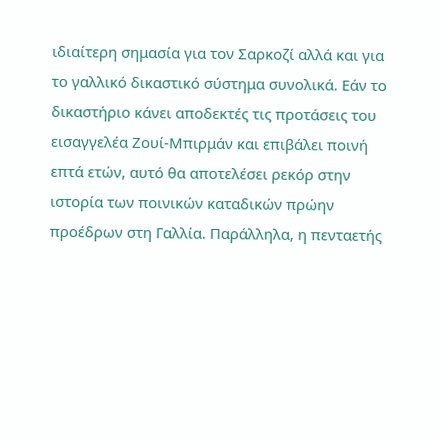ιδιαίτερη σημασία για τον Σαρκοζί αλλά και για το γαλλικό δικαστικό σύστημα συνολικά. Εάν το δικαστήριο κάνει αποδεκτές τις προτάσεις του εισαγγελέα Ζουί-Μπιρμάν και επιβάλει ποινή επτά ετών, αυτό θα αποτελέσει ρεκόρ στην ιστορία των ποινικών καταδικών πρώην προέδρων στη Γαλλία. Παράλληλα, η πενταετής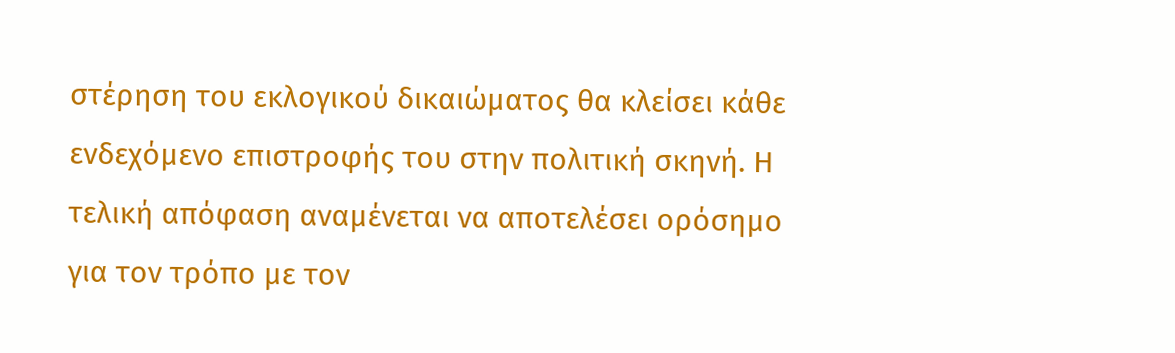στέρηση του εκλογικού δικαιώματος θα κλείσει κάθε ενδεχόμενο επιστροφής του στην πολιτική σκηνή. Η τελική απόφαση αναμένεται να αποτελέσει ορόσημο για τον τρόπο με τον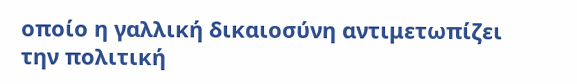οποίο η γαλλική δικαιοσύνη αντιμετωπίζει την πολιτική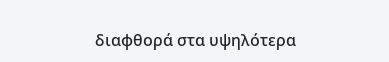διαφθορά στα υψηλότερα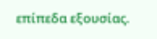επίπεδα εξουσίας.